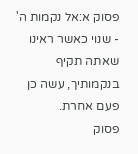פסוק א:אל נקמות ה' - שנוי כאשר ראינו שאתה תקיף בנקמותיך, עשה כן פעם אחרת.
פסוק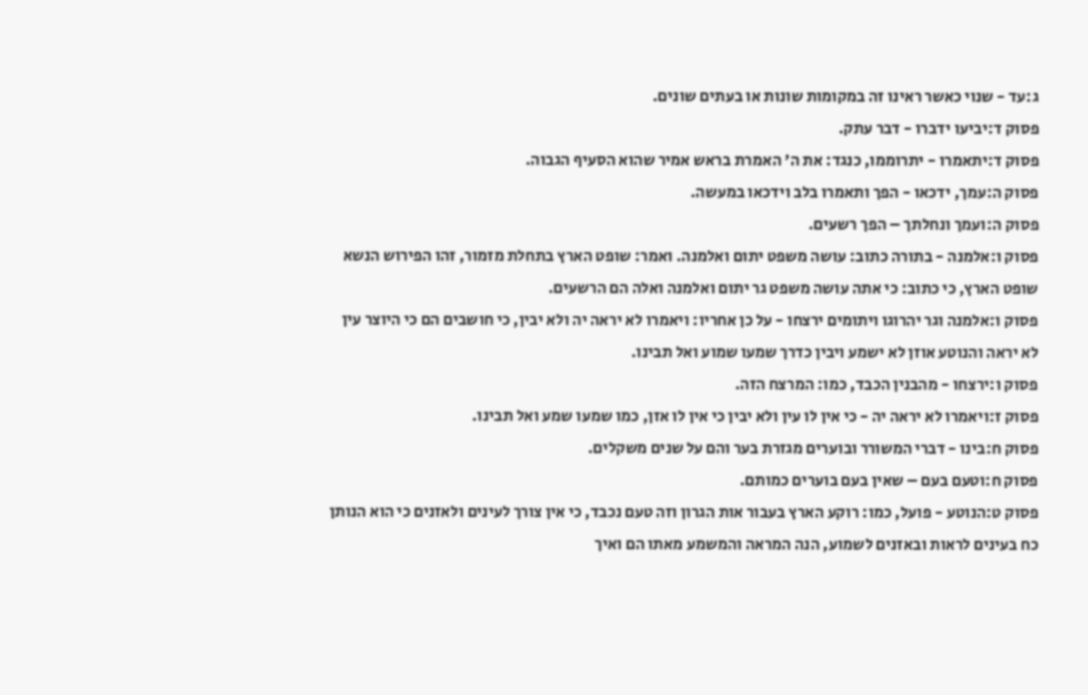ג:עד - שנוי כאשר ראינו זה במקומות שונות או בעתים שונים.
פסוק ד:יביעו ידברו - דבר עתק.
פסוק ד:יתאמרו - יתרוממו, כנגד: את ה' האמרת בראש אמיר שהוא הסעיף הגבוה.
פסוק ה:עמך, ידכאו - הפך ותאמרו בלב וידכאו במעשה.
פסוק ה:ועמך ונחלתך – הפך רשעים.
פסוק ו:אלמנה - בתורה כתוב: עושה משפט יתום ואלמנה. ואמר: שופט הארץ בתחלת מזמור, זהו הפירוש הנשא שופט הארץ, כי כתוב: כי אתה עושה משפט גר יתום ואלמנה ואלה הם הרשעים.
פסוק ו:אלמנה וגר יהרוגו ויתומים ירצחו - על כן אחריו: ויאמרו לא יראה יה ולא יבין, כי חושבים הם כי היוצר עין לא יראה והנוטע אוזן לא ישמע ויבין כדרך שמעו שמוע ואל תבינו.
פסוק ו:ירצחו - מהבנין הכבד, כמו: המרצח הזה.
פסוק ז:ויאמרו לא יראה יה - כי אין לו עין ולא יבין כי אין לו אזן, כמו שמעו שמע ואל תבינו.
פסוק ח:בינו - דברי המשורר ובוערים מגזרת בער והם על שנים משקלים.
פסוק ח:וטעם בעם – שאין בעם בוערים כמותם.
פסוק ט:הנוטע - פועל, כמו: רוקע הארץ בעבור אות הגרון וזה טעם נכבד, כי אין צורך לעינים ולאזנים כי הוא הנותן כח בעינים לראות ובאזנים לשמוע, הנה המראה והמשמע מאתו הם ואיך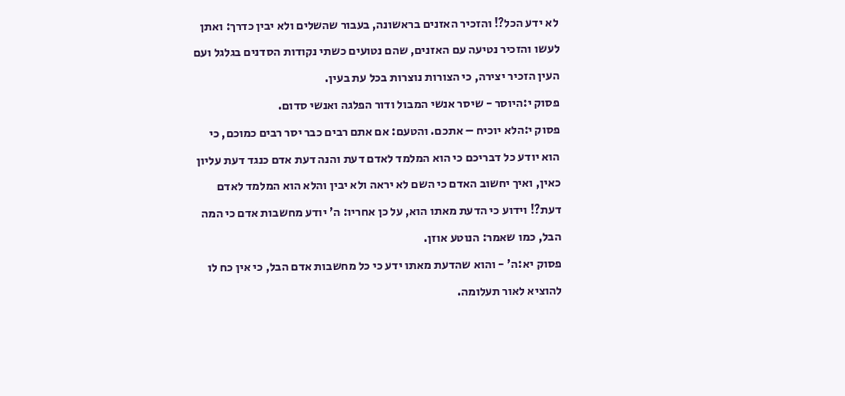לא ידע הכל?! והזכיר האזנים בראשונה, בעבור שהשלים ולא יבין כדרך: ואתן לעשו והזכיר נטיעה עם האזנים, שהם נטועים כשתי נקודות הסדנים בגלגל ועם העין הזכיר יצירה, כי הצורות נוצרות בכל עת בעין.
פסוק י:היוסר - שיסר אנשי המבול ודור הפלגה ואנשי סדום.
פסוק י:הלא יוכיח – אתכם. והטעם: אם אתם רבים כבר יסר רבים כמוכם, כי הוא יודע כל דבריכם כי הוא המלמד לאדם דעת והנה דעת אדם כנגד דעת עליון כאין, ואיך יחשוב האדם כי השם לא יראה ולא יבין והלא הוא המלמד לאדם דעת?! וידוע כי הדעת מאתו הוא, על כן אחריו: ה' יודע מחשבות אדם כי המה הבל, כמו שאמר: הנוטע אוזן.
פסוק יא:ה' - והוא שהדעת מאתו ידע כי כל מחשבות אדם הבל, כי אין כח לו להוציא לאור תעלומה.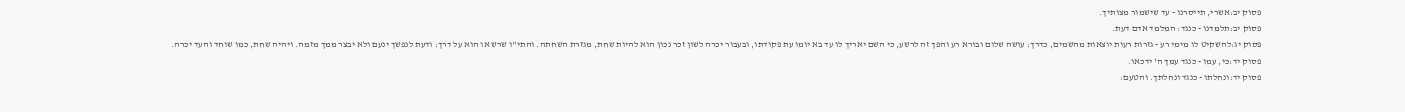פסוק יב:אשרי, תייסרנו - עד שישמור מצותיך.
פסוק יב:תלמדנו - כנגד: המלמד אדם דעת.
פסוק יג:להשקיט לו מימי רע - גזרות רעות יוצאות מהשמים, כדרך: עושה שלום ובורא רע והפך זה לרשע, כי השם יאריך לו עד בא יומו עת פקודתו, ובעבור יכרה לשון זכר נכון הוא להיות שחת, מגזרת השחתה. והתי"ו שרש או הוא על דרך: ודעת לנפשך ינעם ולא יבצר ממך מזמה. ויהיה שחת, כמו שוחד והעד יכרה.
פסוק יד:כי, עמו - כנגד עמך ה' ידכאו.
פסוק יד:ונחלתו - כנגד ונחלתך. והטעם: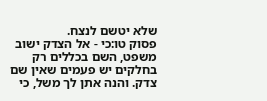שלא יטשם לנצח.
פסוק טו:כי - אל הצדק ישוב משפט, השם בכללים רק בחלקים יש פעמים שאין שם צדק. והנה אתן לך משל, כי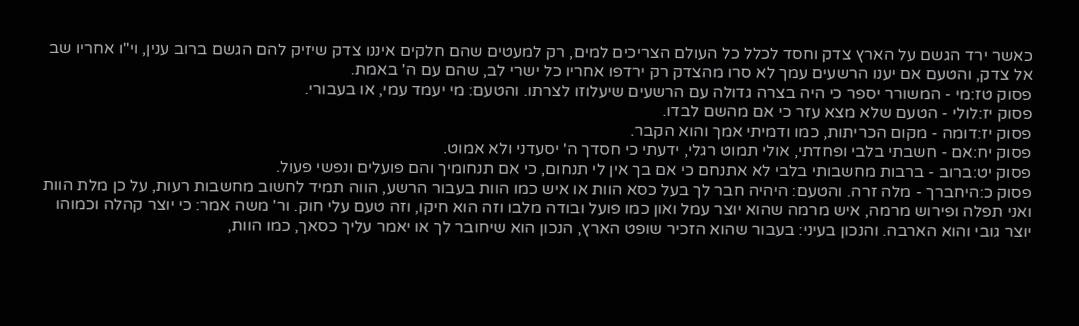כאשר ירד הגשם על הארץ צדק וחסד לכלל כל העולם הצריכים למים, רק למעטים שהם חלקים איננו צדק שיזיק להם הגשם ברוב ענין, וי"ו אחריו שב אל צדק, והטעם אם יענו הרשעים עמך לא סרו מהצדק רק ירדפו אחריו כל ישרי לב, שהם עם ה' באמת.
פסוק טז:מי - המשורר יספר כי היה בצרה גדולה עם הרשעים שיעלוזו לצרתו. והטעם: מי יעמד עמי, או בעבורי.
פסוק יז:לולי - הטעם שלא מצא עזר כי אם מהשם לבדו.
פסוק יז:דומה - מקום הכריתות, כמו ודמיתי אמך והוא הקבר.
פסוק יח:אם - חשבתי בלבי ופחדתי, אולי תמוט רגלי, ידעתי כי חסדך ה' יסעדני ולא אמוט.
פסוק יט:ברוב - ברבות מחשבותי בלבי לא אתנחם כי אם בך אין לי תנחום, כי אם תנחומיך והם פועלים ונפשי פעול.
פסוק כ:היחברך - מלה זרה. והטעם: היהיה חבר לך בעל כסא הוות או איש כמו הוות בעבור הרשע, הווה תמיד לחשוב מחשבות רעות, על כן מלת הוות ואני תפלה ופירוש מרמה, איש מרמה שהוא יוצר עמל ואון כמו פועל ובודה מלבו וזה הוא חיקו, וזה טעם עלי חוק. ור' משה אמר: כי יוצר קהלה וכמוהו יוצר גובי והוא הארבה. והנכון בעיני: בעבור שהוא הזכיר שופט הארץ, הנכון הוא שיחובר לך או יאמר עליך כסאך, כמו הוות,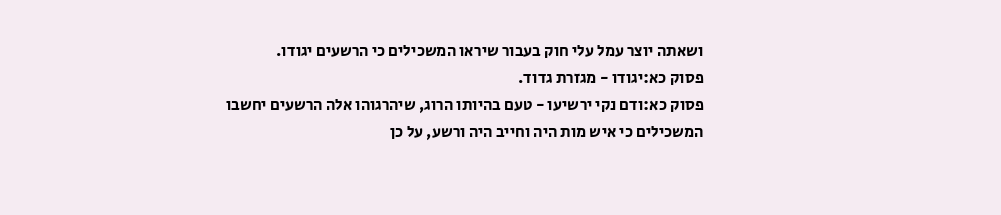ושאתה יוצר עמל עלי חוק בעבור שיראו המשכילים כי הרשעים יגודו.
פסוק כא:יגודו - מגזרת גדוד.
פסוק כא:ודם נקי ירשיעו - טעם בהיותו הרוג, שיהרגוהו אלה הרשעים יחשבו המשכילים כי איש מות היה וחייב היה ורשע, על כן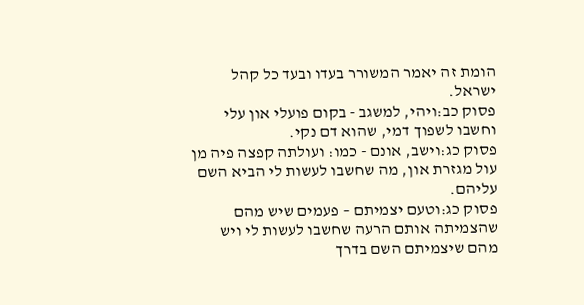הומת זה יאמר המשורר בעדו ובעד כל קהל ישראל.
פסוק כב:ויהי, למשגב - בקום פועלי און עלי וחשבו לשפוך דמי, שהוא דם נקי.
פסוק כג:וישב, אונם - כמו: ועולתה קפצה פיה מן עול מגזרת און, מה שחשבו לעשות לי הביא השם עליהם.
פסוק כג:וטעם יצמיתם – פעמים שיש מהם שהצמיתה אותם הרעה שחשבו לעשות לי ויש מהם שיצמיתם השם בדרך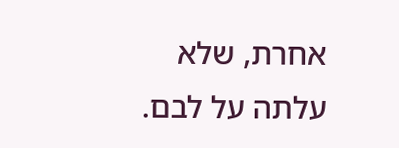אחרת, שלא עלתה על לבם.